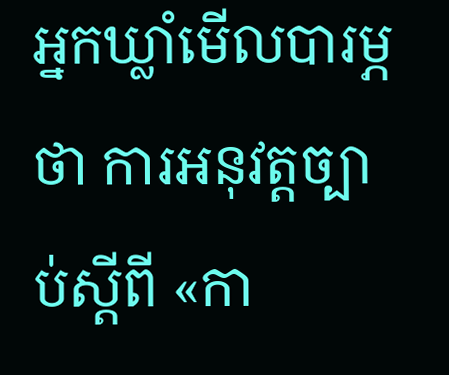អ្នកឃ្លាំមើលបារម្ភថា ការអនុវត្តច្បាប់ស្ដីពី «កា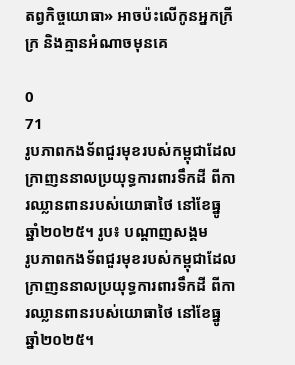តព្វកិច្ចយោធា» អាចប៉ះលើកូនអ្នកក្រីក្រ និងគ្មានអំណាចមុនគេ

0
71
រូបភាពកងទ័ពជួរមុខរបស់កម្ពុជាដែលក្រាញននាលប្រយុទ្ធការពារទឹកដី ពីការឈ្លានពានរបស់យោធាថៃ នៅខែធ្នូ ឆ្នាំ២០២៥។ រូប៖ បណ្ដាញសង្គម
រូបភាពកងទ័ពជួរមុខរបស់កម្ពុជាដែលក្រាញននាលប្រយុទ្ធការពារទឹកដី ពីការឈ្លានពានរបស់យោធាថៃ នៅខែធ្នូ ឆ្នាំ២០២៥។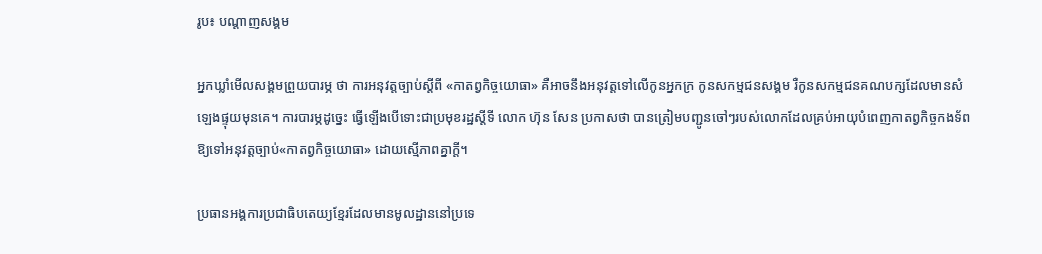រូប៖ បណ្ដាញសង្គម

អ្នកឃ្លាំមើលសង្គមព្រួយបារម្ភ ថា ការអនុវត្តច្បាប់ស្ដីពី «កាតព្វកិច្ចយោធា» គឺអាចនឹងអនុវត្តទៅលើកូនអ្នកក្រ កូនសកម្មជនសង្គម រឺកូនសកម្មជនគណបក្សដែលមានសំឡេងផ្ទុយមុនគេ។ ការបារម្ភដូច្នេះ ធ្វើឡើងបើទោះជាប្រមុខរដ្ឋស្តីទី លោក ហ៊ុន សែន ប្រកាសថា បានត្រៀមបញ្ជូនចៅៗរបស់លោកដែលគ្រប់អាយុបំពេញកាតព្វកិច្ចកងទ័ព ឱ្យទៅអនុវត្តច្បាប់«កាតព្វកិច្ចយោធា» ដោយស្មើភាពគ្នាក្តី។

ប្រធានអង្គការប្រជាធិបតេយ្យខ្មែរដែលមានមូលដ្ឋាននៅប្រទេ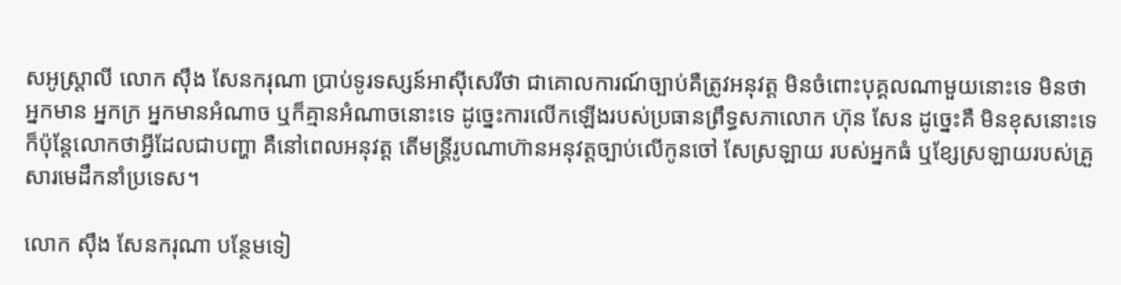សអូស្ត្រាលី លោក ស៊ឹង សែនករុណា ប្រាប់ទូរទស្សន៍អាស៊ីសេរីថា ជាគោលការណ៍ច្បាប់គឺត្រូវអនុវត្ត មិនចំពោះបុគ្គលណាមួយនោះទេ មិនថាអ្នកមាន អ្នកក្រ អ្នកមានអំណាច ឬក៏គ្មានអំណាចនោះទេ ដូច្នេះការលើកឡើងរបស់ប្រធានព្រឹទ្ធសភាលោក ហ៊ុន សែន ដូច្នេះគឺ មិនខុសនោះទេ ក៏ប៉ុន្តែលោកថាអ្វីដែលជាបញ្ហា គឺនៅពេលអនុវត្ត តើមន្ត្រីរូបណាហ៊ានអនុវត្តច្បាប់លើកូនចៅ សែស្រឡាយ របស់អ្នកធំ ឬខ្សែស្រឡាយរបស់គ្រួសារមេដឹកនាំប្រទេស។

លោក ស៊ឹង សែនករុណា បន្ថែមទៀ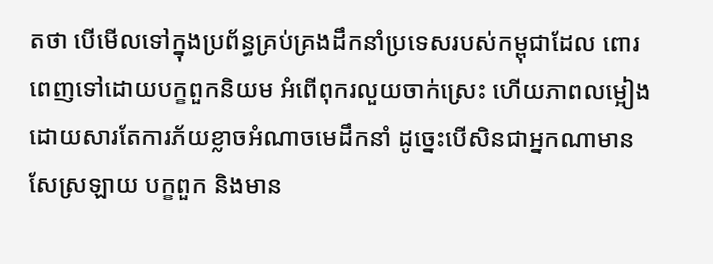តថា បើមើលទៅក្នុងប្រព័ន្ធគ្រប់គ្រងដឹកនាំប្រទេសរបស់កម្ពុជាដែល ពោរពេញទៅដោយបក្ខពួកនិយម អំពើពុករលួយចាក់ស្រេះ ហើយភាពលម្អៀង ដោយសារតែការភ័យខ្លាចអំណាចមេដឹកនាំ ដូច្នេះបើសិនជាអ្នកណាមានសែស្រឡាយ បក្ខពួក និងមាន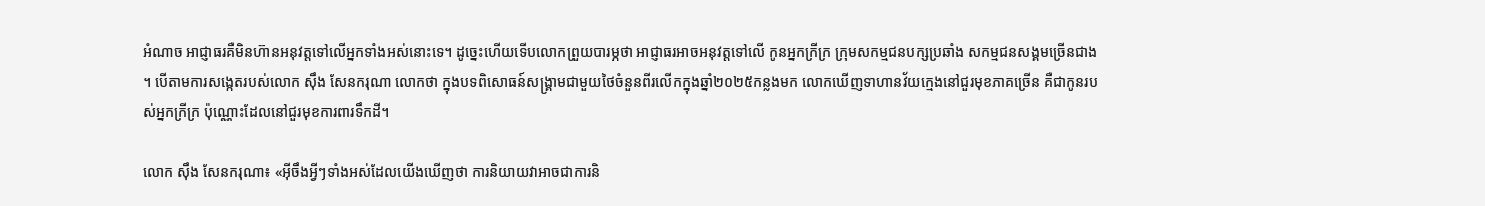អំណាច អាជ្ញាធរគឺមិនហ៊ានអនុវត្តទៅលើអ្នកទាំងអស់នោះទេ។ ដូច្នេះហើយទើបលោកព្រួយបារម្ភថា អាជ្ញាធរអាចអនុវត្តទៅលើ កូនអ្នកក្រីក្រ ក្រុមសកម្មជនបក្សប្រឆាំង សកម្មជនសង្គមច្រើនជាង។ បើតាមការសង្កេតរបស់លោក ស៊ឹង សែនករុណា លោកថា ក្នុងបទពិសោធន៍សង្គ្រាមជាមួយថៃចំនួនពីរលើកក្នុងឆ្នាំ២០២៥កន្លងមក លោកឃើញទាហានវ័យក្មេងនៅជួរមុខភាគច្រើន គឺជាកូនរបស់អ្នកក្រីក្រ ប៉ុណ្ណោះដែលនៅជួរមុខការពារទឹកដី។

លោក ស៊ឹង សែនករុណា៖ «អ៊ីចឹងអ្វីៗទាំងអស់ដែលយើងឃើញថា ការនិយាយវាអាចជាការនិ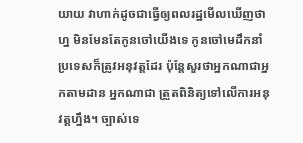យាយ វាហាក់ដូចជាធ្វើឲ្យពលរដ្ឋមើលឃើញថា ហ្ន មិនមែនតែកូនចៅយើងទេ កូនចៅមេដឹកនាំប្រទេសក៏ត្រូវអនុវត្តដែរ ប៉ុន្តែសួរថាអ្នកណាជាអ្នកតាមដាន អ្នកណាជា ត្រួតពិនិត្យទៅលើការអនុវត្តហ្នឹង។ ច្បាស់ទេ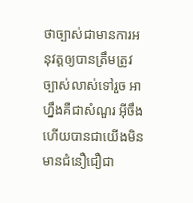ថាច្បាស់ជាមានការអនុវត្តឲ្យបានត្រឹមត្រូវច្បាស់លាស់ទៅរួច អាហ្នឹងគឺជាសំណួរ អ៊ីចឹងហើយបានជាយើងមិនមានជំនឿជឿជា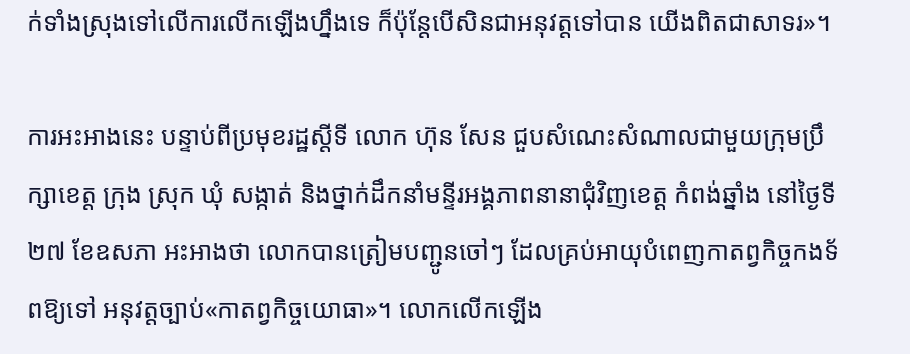ក់ទាំងស្រុងទៅលើការលើកឡើងហ្នឹងទេ ក៏ប៉ុន្តែបើសិនជាអនុវត្តទៅបាន យើងពិតជាសាទរ»។

ការអះអាងនេះ បន្ទាប់ពីប្រមុខរដ្ឋស្ដីទី លោក ហ៊ុន សែន ជួបសំណេះសំណាលជាមួយក្រុមប្រឹក្សាខេត្ត ក្រុង ស្រុក ឃុំ សង្កាត់ និងថ្នាក់ដឹកនាំមន្ទីរអង្គភាពនានាជុំវិញខេត្ត កំពង់ឆ្នាំង នៅថ្ងៃទី២៧ ខែឧសភា អះអាងថា លោកបានត្រៀមបញ្ជូនចៅៗ ដែលគ្រប់អាយុបំពេញកាតព្វកិច្ចកងទ័ពឱ្យទៅ អនុវត្តច្បាប់«កាតព្វកិច្ចយោធា»។ លោកលើកឡើង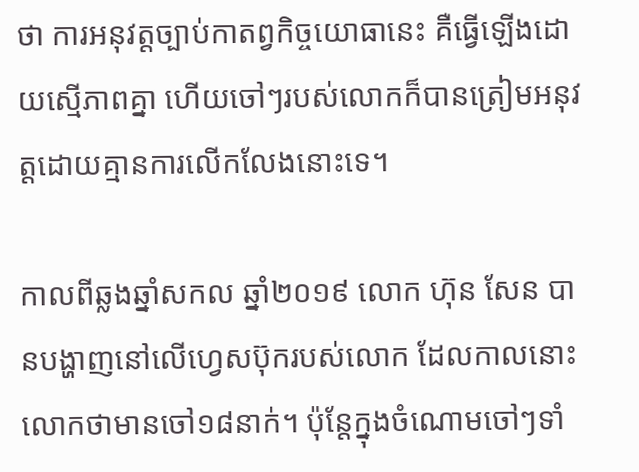ថា ការអនុវត្តច្បាប់កាតព្វកិច្ចយោធានេះ គឺធ្វើឡើងដោយស្មើភាពគ្នា ហើយចៅៗរបស់លោកក៏បានត្រៀមអនុវត្តដោយគ្មានការលើកលែងនោះទេ។

កាលពីឆ្លងឆ្នាំសកល ឆ្នាំ២០១៩ លោក ហ៊ុន សែន បានបង្ហាញនៅលើហ្វេសប៊ុករបស់លោក ដែលកាលនោះលោកថាមានចៅ១៨នាក់។ ប៉ុន្តែក្នុងចំណោមចៅៗទាំ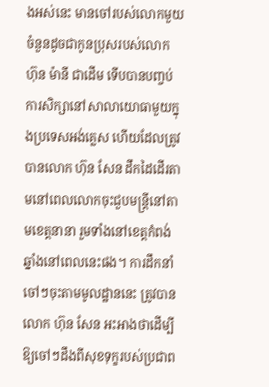ងអស់នេះ មានចៅរបស់លោកមួយចំនួនដូចជាកូនប្រុសរបស់លោក ហ៊ុន ម៉ានី ជាដើម ទើបបានបញ្ចប់ការសិក្សានៅសាលាយោធាមួយក្នុងប្រទេសអង់គ្លេស ហើយដែលត្រូវបានលោក ហ៊ុន សែន ដឹកដៃដើរតាមនៅពេលលោកចុះជួបមន្ត្រីនៅតាមខេត្តនានា រួមទាំងនៅខេត្តកំពង់ឆ្នាំងនៅពេលនេះផង។ ការដឹកនាំចៅៗចុះតាមមូលដ្ឋាននេះ ត្រូវបានលោក ហ៊ុន សែន អះអាងថាដើម្បីឱ្យចៅៗដឹងពីសុខទុក្ខរបស់ប្រជាព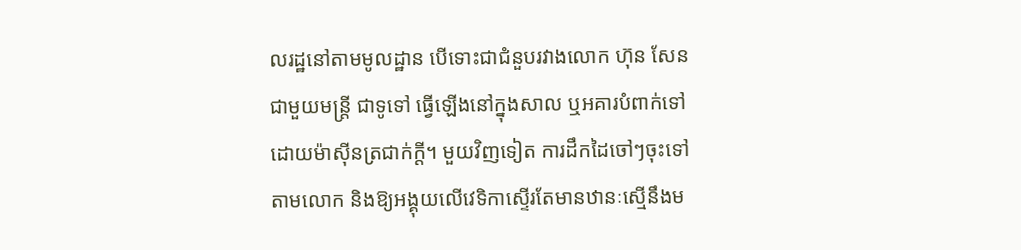លរដ្ឋនៅតាមមូលដ្ឋាន បើទោះជាជំនួបរវាងលោក ហ៊ុន សែន ជាមួយមន្ត្រី ជាទូទៅ ធ្វើឡើងនៅក្នុងសាល ឬអគារបំពាក់ទៅដោយម៉ាស៊ីនត្រជាក់ក្តី។ មួយវិញទៀត ការដឹកដៃចៅៗចុះទៅតាមលោក និងឱ្យអង្គុយលើវេទិកាស្ទើរតែមានឋានៈស្មើនឹងម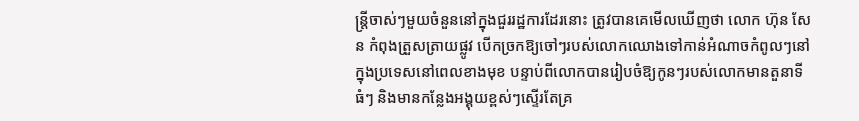ន្ត្រីចាស់ៗមួយចំនួននៅក្នុងជួររដ្ឋការដែរនោះ ត្រូវបានគេមើលឃើញថា លោក ហ៊ុន សែន កំពុងត្រួសត្រាយផ្លូវ បើកច្រកឱ្យចៅៗរបស់លោកឈោងទៅកាន់អំណាចកំពូលៗនៅក្នុងប្រទេសនៅពេលខាងមុខ បន្ទាប់ពីលោកបានរៀបចំឱ្យកូនៗរបស់លោកមានតួនាទីធំៗ និងមានកន្លែងអង្គុយខ្ពស់ៗស្ទើរតែគ្រ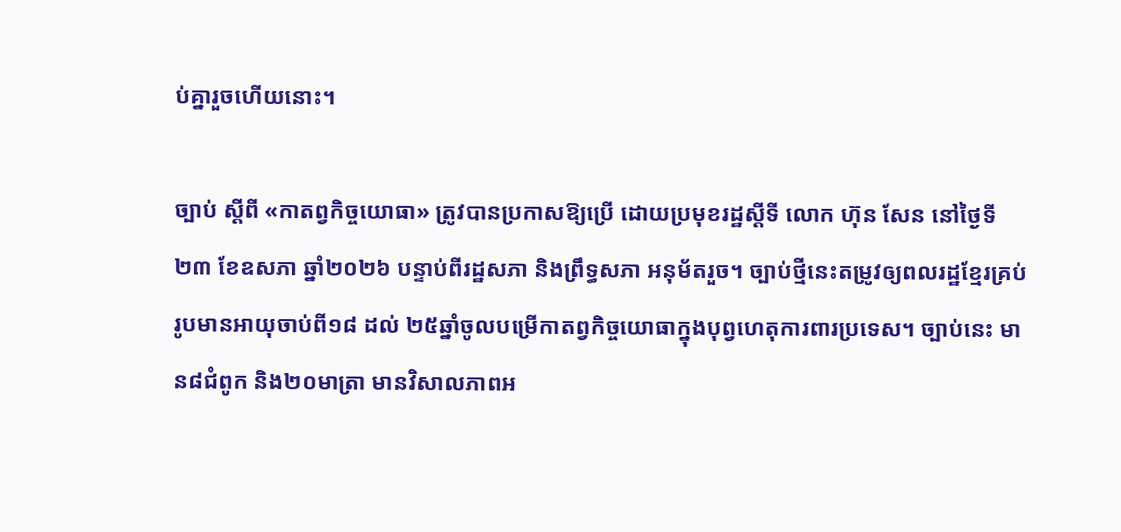ប់គ្នារួចហើយនោះ។

ច្បាប់ ស្ដីពី «កាតព្វកិច្ចយោធា» ត្រូវបានប្រកាសឱ្យប្រើ ដោយប្រមុខរដ្ឋស្ដីទី លោក ហ៊ុន សែន នៅថ្ងៃទី២៣ ខែឧសភា ឆ្នាំ២០២៦ បន្ទាប់ពីរដ្ឋសភា និងព្រឹទ្ធសភា អនុម័តរួច។ ច្បាប់ថ្មីនេះតម្រូវឲ្យពលរដ្ឋខ្មែរគ្រប់រូបមានអាយុចាប់ពី១៨ ដល់ ២៥ឆ្នាំចូលបម្រើកាតព្វកិច្ចយោធាក្នុងបុព្វហេតុការពារប្រទេស។ ច្បាប់នេះ មាន៨ជំពូក និង២០មាត្រា មានវិសាលភាពអ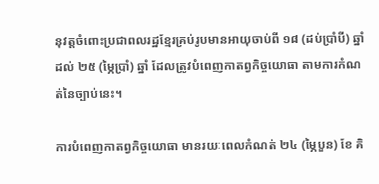នុវត្តចំពោះប្រជាពលរដ្ឋខ្មែរគ្រប់រូបមានអាយុចាប់ពី ១៨ (ដប់ប្រាំបី) ឆ្នាំ ដល់ ២៥ (ម្ភៃប្រាំ) ឆ្នាំ ដែលត្រូវបំពេញកាតព្វកិច្ចយោធា តាមការកំណត់នៃច្បាប់នេះ។

ការបំពេញកាតព្វកិច្ចយោធា មានរយៈពេលកំណត់ ២៤ (ម្ភៃបួន) ខែ គិ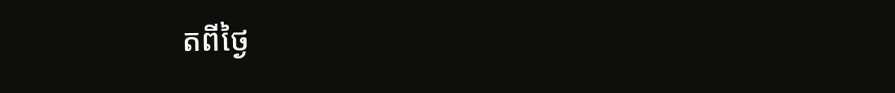តពីថ្ងៃ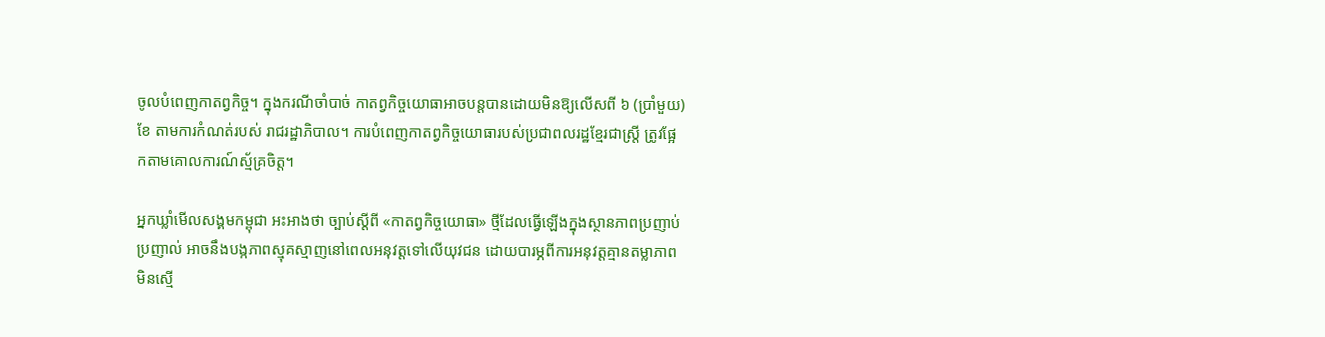ចូលបំពេញកាតព្វកិច្ច។ ក្នុងករណីចាំបាច់ កាតព្វកិច្ចយោធាអាចបន្តបានដោយមិនឱ្យលើសពី ៦ (ប្រាំមួយ) ខែ តាមការកំណត់របស់ រាជរដ្ឋាភិបាល។ ការបំពេញកាតព្វកិច្ចយោធារបស់ប្រជាពលរដ្ឋខ្មែរជាស្ត្រី ត្រូវផ្អែកតាមគោលការណ៍ស្ម័គ្រចិត្ត។

អ្នកឃ្លាំមើលសង្គមកម្ពុជា អះអាងថា ច្បាប់ស្ដីពី «កាតព្វកិច្ចយោធា» ថ្មីដែលធ្វើឡើងក្នុងស្ថានភាពប្រញាប់ប្រញាល់ អាចនឹងបង្កភាពស្មុគស្មាញនៅពេលអនុវត្តទៅលើយុវជន ដោយបារម្ភពីការអនុវត្តគ្មានតម្លាភាព មិនស្មើ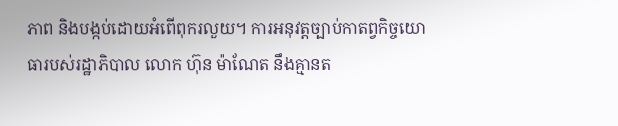ភាព និងបង្កប់ដោយអំពើពុករលួយ។ ការអនុវត្តច្បាប់កាតព្វកិច្ចយោធារបស់រដ្ឋាភិបាល លោក ហ៊ុន ម៉ាណែត នឹងគ្មានត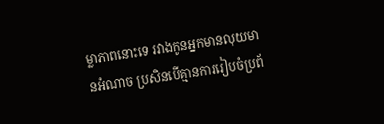ម្លាភាពនោះទេ រវាងកូនអ្នកមានលុយមានអំណាច ប្រសិនបើគ្មានការរៀបចំប្រព័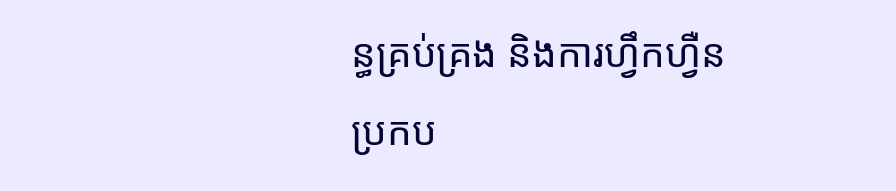ន្ធគ្រប់គ្រង និងការហ្វឹកហ្វឺន ប្រកប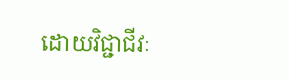ដោយវិជ្ជាជីវៈ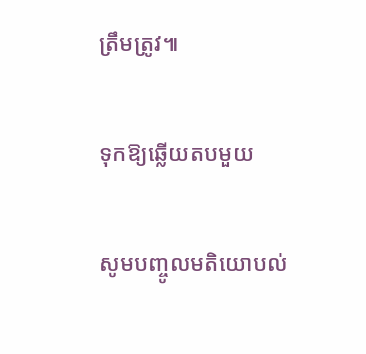ត្រឹមត្រូវ៕

ទុកឱ្យឆ្លើយតបមួយ

សូមបញ្ចូលមតិយោបល់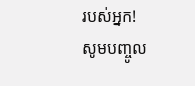របស់អ្នក!
សូមបញ្ចូល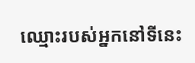ឈ្មោះរបស់អ្នកនៅទីនេះ